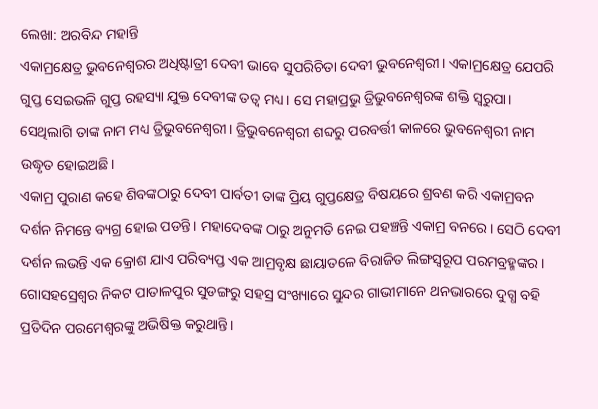ଲେଖା: ଅରବିନ୍ଦ ମହାନ୍ତି
ଏକାମ୍ରକ୍ଷେତ୍ର ଭୁବନେଶ୍ୱରର ଅଧିଷ୍ଟାତ୍ରୀ ଦେବୀ ଭାବେ ସୁପରିଚିତା ଦେବୀ ଭୁବନେଶ୍ଵରୀ। ଏକାମ୍ରକ୍ଷେତ୍ର ଯେପରି ଗୁପ୍ତ ସେଇଭଳି ଗୁପ୍ତ ରହସ୍ୟା ଯୁକ୍ତ ଦେବୀଙ୍କ ତତ୍ଵ ମଧ୍ୟ। ସେ ମହାପ୍ରଭୁ ତ୍ରିଭୁବନେଶ୍ଵରଙ୍କ ଶକ୍ତି ସ୍ୱରୁପା। ସେଥିଲାଗି ତାଙ୍କ ନାମ ମଧ୍ୟ ତ୍ରିଭୁବନେଶ୍ଵରୀ। ତ୍ରିଭୁବନେଶ୍ଵରୀ ଶବ୍ଦରୁ ପରବର୍ତ୍ତୀ କାଳରେ ଭୁବନେଶ୍ଵରୀ ନାମ ଉଦ୍ଧୃତ ହୋଇଅଛି।
ଏକାମ୍ର ପୁରାଣ କହେ ଶିବଙ୍କଠାରୁ ଦେବୀ ପାର୍ବତୀ ତାଙ୍କ ପ୍ରିୟ ଗୁପ୍ତକ୍ଷେତ୍ର ବିଷୟରେ ଶ୍ରବଣ କରି ଏକାମ୍ରବନ ଦର୍ଶନ ନିମନ୍ତେ ବ୍ୟଗ୍ର ହୋଇ ପଡନ୍ତି। ମହାଦେବଙ୍କ ଠାରୁ ଅନୁମତି ନେଇ ପହଞ୍ଚନ୍ତି ଏକାମ୍ର ବନରେ। ସେଠି ଦେବୀ ଦର୍ଶନ ଲଭନ୍ତି ଏକ କ୍ରୋଶ ଯାଏ ପରିବ୍ୟପ୍ତ ଏକ ଆମ୍ରବୃକ୍ଷ ଛାୟାତଳେ ବିରାଜିତ ଲିଙ୍ଗସ୍ୱରୂପ ପରମବ୍ରହ୍ମଙ୍କର। ଗୋସହସ୍ରେଶ୍ବର ନିକଟ ପାତାଳପୁର ସୁଡଙ୍ଗରୁ ସହସ୍ର ସଂଖ୍ୟାରେ ସୁନ୍ଦର ଗାଭୀମାନେ ଥନଭାରରେ ଦୁଗ୍ଧ ବହି ପ୍ରତିଦିନ ପରମେଶ୍ୱରଙ୍କୁ ଅଭିଷିକ୍ତ କରୁଥାନ୍ତି।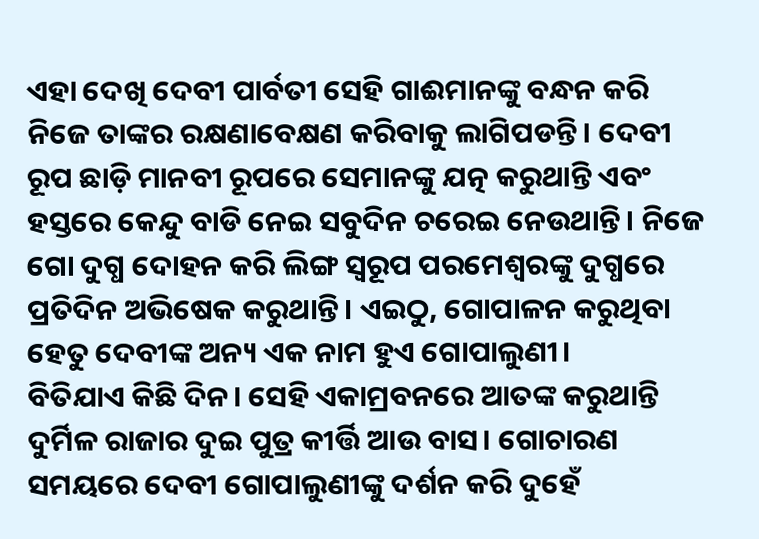ଏହା ଦେଖି ଦେବୀ ପାର୍ବତୀ ସେହି ଗାଈମାନଙ୍କୁ ବନ୍ଧନ କରି ନିଜେ ତାଙ୍କର ରକ୍ଷଣାବେକ୍ଷଣ କରିବାକୁ ଲାଗିପଡନ୍ତି। ଦେବୀ ରୂପ ଛାଡ଼ି ମାନବୀ ରୂପରେ ସେମାନଙ୍କୁ ଯତ୍ନ କରୁଥାନ୍ତି ଏବଂ ହସ୍ତରେ କେନ୍ଦୁ ବାଡି ନେଇ ସବୁଦିନ ଚରେଇ ନେଉଥାନ୍ତି। ନିଜେ ଗୋ ଦୁଗ୍ଧ ଦୋହନ କରି ଲିଙ୍ଗ ସ୍ୱରୂପ ପରମେଶ୍ୱରଙ୍କୁ ଦୁଗ୍ଧରେ ପ୍ରତିଦିନ ଅଭିଷେକ କରୁଥାନ୍ତି। ଏଇଠୁ, ଗୋପାଳନ କରୁଥିବା ହେତୁ ଦେବୀଙ୍କ ଅନ୍ୟ ଏକ ନାମ ହୁଏ ଗୋପାଲୁଣୀ।
ବିତିଯାଏ କିଛି ଦିନ। ସେହି ଏକାମ୍ରବନରେ ଆତଙ୍କ କରୁଥାନ୍ତି ଦୁର୍ମିଳ ରାଜାର ଦୁଇ ପୁତ୍ର କୀର୍ତ୍ତି ଆଉ ବାସ। ଗୋଚାରଣ ସମୟରେ ଦେବୀ ଗୋପାଲୁଣୀଙ୍କୁ ଦର୍ଶନ କରି ଦୁହେଁ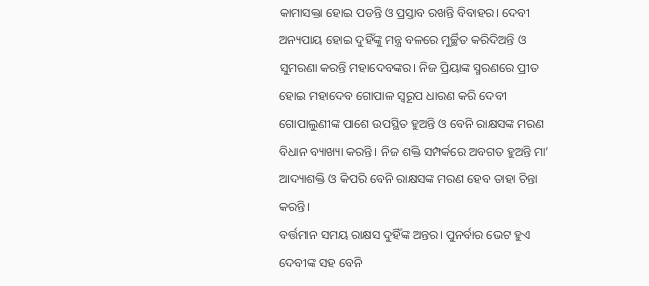କାମାସକ୍ତା ହୋଇ ପଡନ୍ତି ଓ ପ୍ରସ୍ତାବ ରଖନ୍ତି ବିବାହର। ଦେବୀ ଅନ୍ୟପାୟ ହୋଇ ଦୁହିଁଙ୍କୁ ମନ୍ତ୍ର ବଳରେ ମୁର୍ଚ୍ଛିତ କରିଦିଅନ୍ତି ଓ ସୁମରଣା କରନ୍ତି ମହାଦେବଙ୍କର। ନିଜ ପ୍ରିୟାଙ୍କ ସ୍ମରଣରେ ପ୍ରୀତ ହୋଇ ମହାଦେବ ଗୋପାଳ ସ୍ୱରୂପ ଧାରଣ କରି ଦେବୀ ଗୋପାଲୁଣୀଙ୍କ ପାଶେ ଉପସ୍ଥିତ ହୁଅନ୍ତି ଓ ବେନି ରାକ୍ଷସଙ୍କ ମରଣ ବିଧାନ ବ୍ୟାଖ୍ୟା କରନ୍ତି। ନିଜ ଶକ୍ତି ସମ୍ପର୍କରେ ଅବଗତ ହୁଅନ୍ତି ମା’ ଆଦ୍ୟାଶକ୍ତି ଓ କିପରି ବେନି ରାକ୍ଷସଙ୍କ ମରଣ ହେବ ତାହା ଚିନ୍ତା କରନ୍ତି।
ବର୍ତ୍ତମାନ ସମୟ ରାକ୍ଷସ ଦୁହିଁଙ୍କ ଅନ୍ତର। ପୁନର୍ବାର ଭେଟ ହୁଏ ଦେବୀଙ୍କ ସହ ବେନି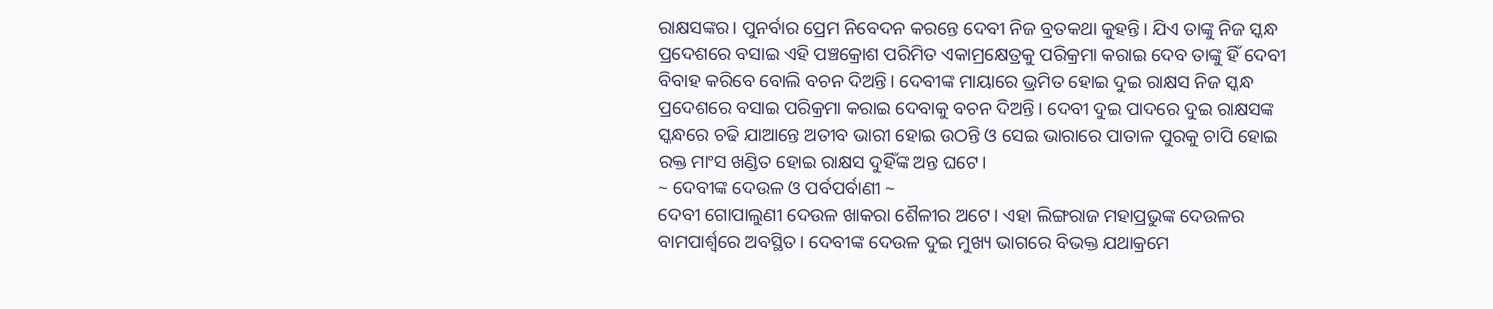ରାକ୍ଷସଙ୍କର। ପୁନର୍ବାର ପ୍ରେମ ନିବେଦନ କରନ୍ତେ ଦେବୀ ନିଜ ବ୍ରତକଥା କୁହନ୍ତି। ଯିଏ ତାଙ୍କୁ ନିଜ ସ୍କନ୍ଧ ପ୍ରଦେଶରେ ବସାଇ ଏହି ପଞ୍ଚକ୍ରୋଶ ପରିମିତ ଏକାମ୍ରକ୍ଷେତ୍ରକୁ ପରିକ୍ରମା କରାଇ ଦେବ ତାଙ୍କୁ ହିଁ ଦେବୀ ବିବାହ କରିବେ ବୋଲି ବଚନ ଦିଅନ୍ତି। ଦେବୀଙ୍କ ମାୟାରେ ଭ୍ରମିତ ହୋଇ ଦୁଇ ରାକ୍ଷସ ନିଜ ସ୍କନ୍ଧ ପ୍ରଦେଶରେ ବସାଇ ପରିକ୍ରମା କରାଇ ଦେବାକୁ ବଚନ ଦିଅନ୍ତି। ଦେବୀ ଦୁଇ ପାଦରେ ଦୁଇ ରାକ୍ଷସଙ୍କ ସ୍କନ୍ଧରେ ଚଢି ଯାଆନ୍ତେ ଅତୀବ ଭାରୀ ହୋଇ ଉଠନ୍ତି ଓ ସେଇ ଭାରାରେ ପାତାଳ ପୁରକୁ ଚାପି ହୋଇ ରକ୍ତ ମାଂସ ଖଣ୍ଡିତ ହୋଇ ରାକ୍ଷସ ଦୁହିଁଙ୍କ ଅନ୍ତ ଘଟେ।
~ ଦେବୀଙ୍କ ଦେଉଳ ଓ ପର୍ବପର୍ବାଣୀ ~
ଦେବୀ ଗୋପାଲୁଣୀ ଦେଉଳ ଖାକରା ଶୈଳୀର ଅଟେ। ଏହା ଲିଙ୍ଗରାଜ ମହାପ୍ରଭୁଙ୍କ ଦେଉଳର ବାମପାର୍ଶ୍ୱରେ ଅବସ୍ଥିତ। ଦେବୀଙ୍କ ଦେଉଳ ଦୁଇ ମୁଖ୍ୟ ଭାଗରେ ବିଭକ୍ତ ଯଥାକ୍ରମେ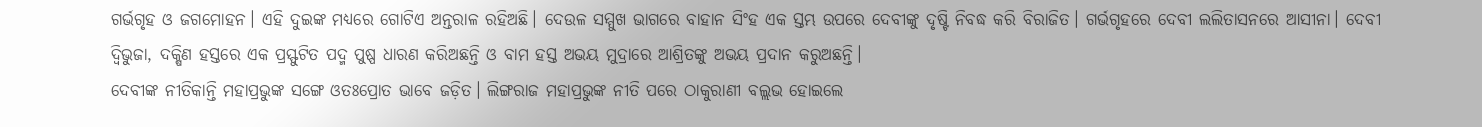ଗର୍ଭଗୃହ ଓ ଜଗମୋହନ। ଏହି ଦୁଇଙ୍କ ମଧ୍ୟରେ ଗୋଟିଏ ଅନ୍ତରାଳ ରହିଅଛି। ଦେଉଳ ସମ୍ମୁଖ ଭାଗରେ ବାହାନ ସିଂହ ଏକ ସ୍ତମ୍ଭ ଉପରେ ଦେବୀଙ୍କୁ ଦୃଷ୍ଟି ନିବଦ୍ଧ କରି ବିରାଜିତ। ଗର୍ଭଗୃହରେ ଦେବୀ ଲଲିତାସନରେ ଆସୀନା। ଦେବୀ ଦ୍ବିଭୁଜା, ଦକ୍ଷିଣ ହସ୍ତରେ ଏକ ପ୍ରସ୍ଫୁଟିତ ପଦ୍ମ ପୁଷ୍ପ ଧାରଣ କରିଅଛନ୍ତି ଓ ବାମ ହସ୍ତ ଅଭୟ ମୁଦ୍ରାରେ ଆଶ୍ରିତଙ୍କୁ ଅଭୟ ପ୍ରଦାନ କରୁଅଛନ୍ତି।
ଦେବୀଙ୍କ ନୀତିକାନ୍ତି ମହାପ୍ରଭୁଙ୍କ ସଙ୍ଗେ ଓତଃପ୍ରୋତ ଭାବେ ଜଡ଼ିତ। ଲିଙ୍ଗରାଜ ମହାପ୍ରଭୁଙ୍କ ନୀତି ପରେ ଠାକୁରାଣୀ ବଲ୍ଲଭ ହୋଇଲେ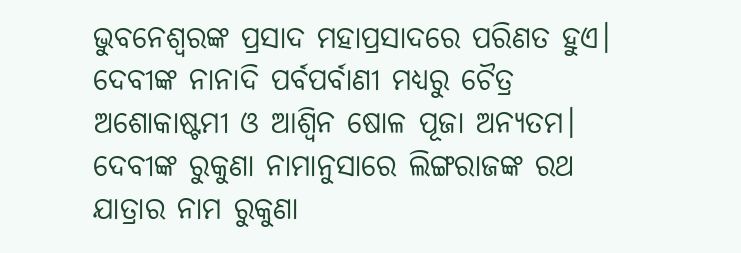ଭୁବନେଶ୍ୱରଙ୍କ ପ୍ରସାଦ ମହାପ୍ରସାଦରେ ପରିଣତ ହୁଏ। ଦେବୀଙ୍କ ନାନାଦି ପର୍ବପର୍ବାଣୀ ମଧ୍ୟରୁ ଚୈତ୍ର ଅଶୋକାଷ୍ଟମୀ ଓ ଆଶ୍ୱିନ ଷୋଳ ପୂଜା ଅନ୍ୟତମ। ଦେବୀଙ୍କ ରୁକୁଣା ନାମାନୁସାରେ ଲିଙ୍ଗରାଜଙ୍କ ରଥ ଯାତ୍ରାର ନାମ ରୁକୁଣା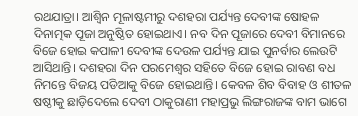ରଥଯାତ୍ରା। ଆଶ୍ୱିନ ମୂଳାଷ୍ଟମୀରୁ ଦଶହରା ପର୍ଯ୍ୟନ୍ତ ଦେବୀଙ୍କ ଷୋହଳ ଦିନାତ୍ମକ ପୂଜା ଅନୁଷ୍ଠିତ ହୋଇଥାଏ। ନବ ଦିନ ପୂଜାରେ ଦେବୀ ବିମାନରେ ବିଜେ ହୋଇ କପାଳୀ ଦେବୀଙ୍କ ଦେଉଳ ପର୍ଯ୍ୟନ୍ତ ଯାଇ ପୁନର୍ବାର ଲେଉଟି ଆସିଥାନ୍ତି। ଦଶହରା ଦିନ ପରମେଶ୍ୱର ସହିତେ ବିଜେ ହୋଇ ରାବଣ ବଧ ନିମନ୍ତେ ବିଜୟ ପଡିଆକୁ ବିଜେ ହୋଇଥାନ୍ତି। କେବଳ ଶିବ ବିବାହ ଓ ଶୀତଳ ଷଷ୍ଠୀକୁ ଛାଡ଼ିଦେଲେ ଦେବୀ ଠାକୁରାଣୀ ମହାପ୍ରଭୁ ଲିଙ୍ଗରାଜଙ୍କ ବାମ ଭାଗେ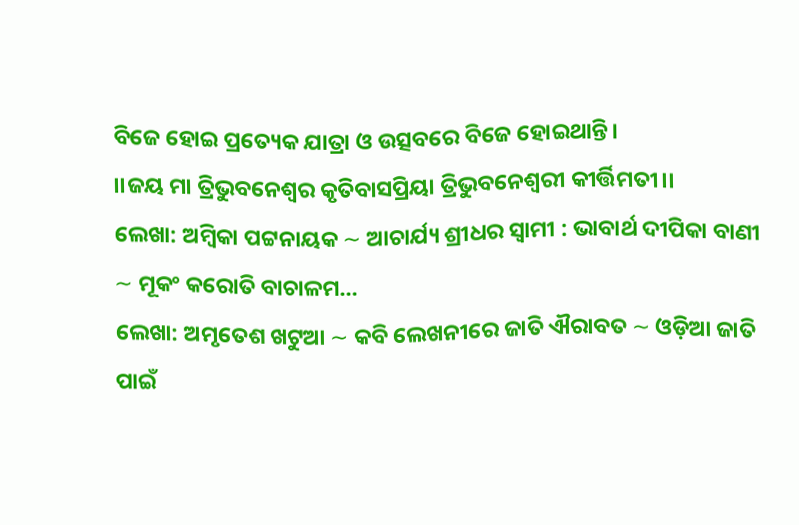ବିଜେ ହୋଇ ପ୍ରତ୍ୟେକ ଯାତ୍ରା ଓ ଉତ୍ସବରେ ବିଜେ ହୋଇଥାନ୍ତି।
।।ଜୟ ମା ତ୍ରିଭୁବନେଶ୍ୱର କୃତିବାସପ୍ରିୟା ତ୍ରିଭୁବନେଶ୍ଵରୀ କୀର୍ତ୍ତିମତୀ।।
ଲେଖା: ଅମ୍ବିକା ପଟ୍ଟନାୟକ ∼ ଆଚାର୍ଯ୍ୟ ଶ୍ରୀଧର ସ୍ୱାମୀ : ଭାବାର୍ଥ ଦୀପିକା ବାଣୀ ∼ ମୂକଂ କରୋତି ବାଚାଳମ…
ଲେଖା: ଅମୃତେଶ ଖଟୁଆ ∼ କବି ଲେଖନୀରେ ଜାତି ଐରାବତ ∼ ଓଡ଼ିଆ ଜାତି ପାଇଁ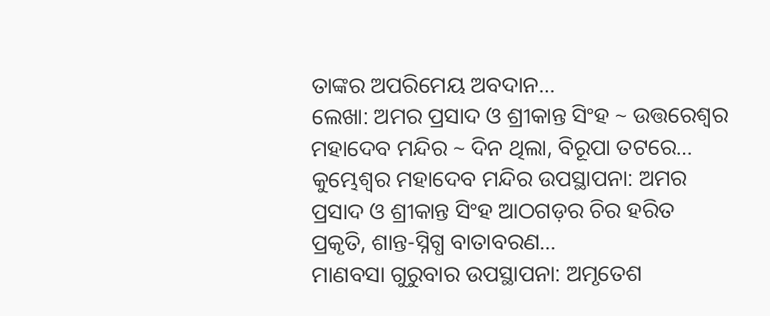ତାଙ୍କର ଅପରିମେୟ ଅବଦାନ…
ଲେଖା: ଅମର ପ୍ରସାଦ ଓ ଶ୍ରୀକାନ୍ତ ସିଂହ ~ ଉତ୍ତରେଶ୍ଵର ମହାଦେବ ମନ୍ଦିର ~ ଦିନ ଥିଲା, ବିରୂପା ତଟରେ…
କୁମ୍ଭେଶ୍ୱର ମହାଦେବ ମନ୍ଦିର ଉପସ୍ଥାପନା: ଅମର ପ୍ରସାଦ ଓ ଶ୍ରୀକାନ୍ତ ସିଂହ ଆଠଗଡ଼ର ଚିର ହରିତ ପ୍ରକୃତି, ଶାନ୍ତ-ସ୍ନିଗ୍ଧ ବାତାବରଣ…
ମାଣବସା ଗୁରୁବାର ଉପସ୍ଥାପନା: ଅମୃତେଶ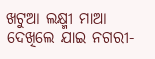ଖଟୁଆ ଲକ୍ଷ୍ମୀ ମାଆ ଦେଖିଲେ ଯାଇ ନଗରୀ-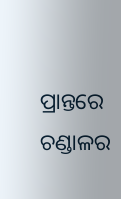ପ୍ରାନ୍ତରେ ଚଣ୍ଡାଳର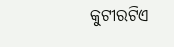କୁଟୀରଟିଏ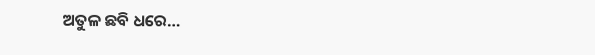ଅତୁଳ ଛବି ଧରେ…